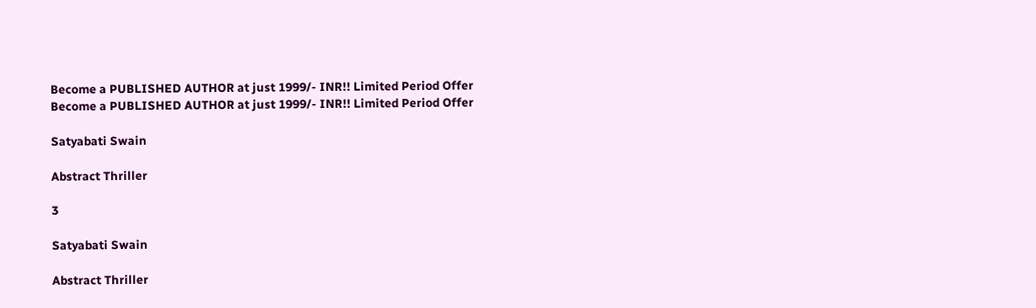Become a PUBLISHED AUTHOR at just 1999/- INR!! Limited Period Offer
Become a PUBLISHED AUTHOR at just 1999/- INR!! Limited Period Offer

Satyabati Swain

Abstract Thriller

3

Satyabati Swain

Abstract Thriller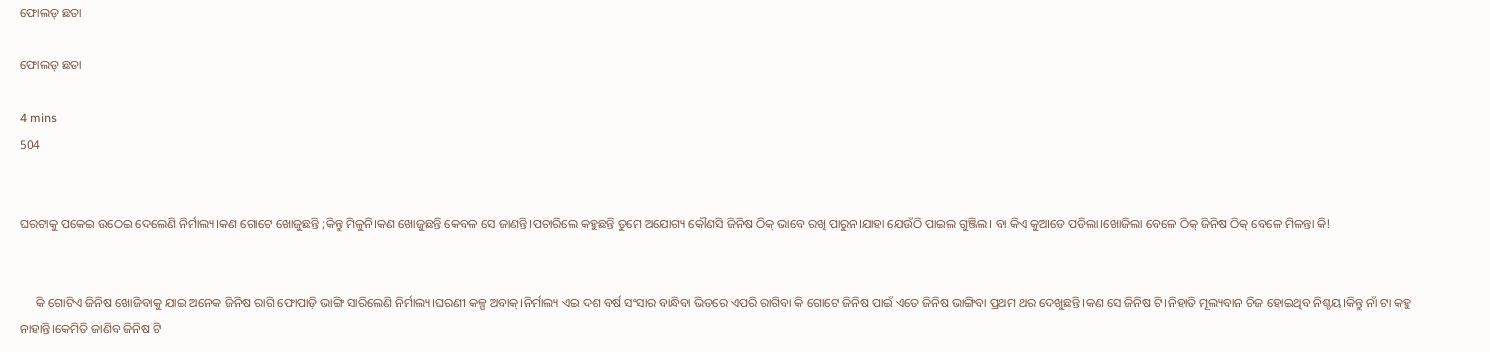ଫୋଲଡ୍ ଛତା

ଫୋଲଡ୍ ଛତା

4 mins
504


ଘରଟାକୁ ପକେଇ ଉଠେଇ ଦେଲେଣି ନିର୍ମାଲ୍ୟ।କଣ ଗୋଟେ ଖୋଜୁଛନ୍ତି ;କିନ୍ତୁ ମିଳୁନି।କଣ ଖୋଜୁଛନ୍ତି କେବଳ ସେ ଜାଣନ୍ତି।ପଚାରିଲେ କହୁଛନ୍ତି ତୁମେ ଅଯୋଗ୍ୟ କୌଣସି ଜିନିଷ ଠିକ୍ ଭାବେ ରଖି ପାରୁନ।ଯାହା ଯେଉଁଠି ପାଇଲ ଗୁଞ୍ଜିଲ। ବା କିଏ କୁଆଡେ ପଡିଲା।ଖୋଜିଲା ବେଳେ ଠିକ୍ ଜିନିଷ ଠିକ୍ ବେଳେ ମିଳନ୍ତା କି!


     କି ଗୋଟିଏ ଜିନିଷ ଖୋଜିବାକୁ ଯାଇ ଅନେକ ଜିନିଷ ରାଗି ଫୋପାଡ଼ି ଭାଙ୍ଗି ସାରିଲେଣି ନିର୍ମାଲ୍ୟ।ଘରଣୀ କଳ୍ପ ଅବାକ୍।ନିର୍ମାଲ୍ୟ ଏଇ ଦଶ ବର୍ଷ ସଂସାର ବାନ୍ଧିବା ଭିତରେ ଏପରି ରାଗିବା କି ଗୋଟେ ଜିନିଷ ପାଇଁ ଏତେ ଜିନିଷ ଭାଙ୍ଗିବା ପ୍ରଥମ ଥର ଦେଖୁଛନ୍ତି।କଣ ସେ ଜିନିଷ ଟି।ନିହାତି ମୂଲ୍ୟବାନ ଚିଜ ହୋଇଥିବ ନିଶ୍ଚୟ।କିନ୍ତୁ ନାଁ ଟା କହୁ ନାହାନ୍ତି।କେମିତି ଜାଣିବ ଜିନିଷ ଟି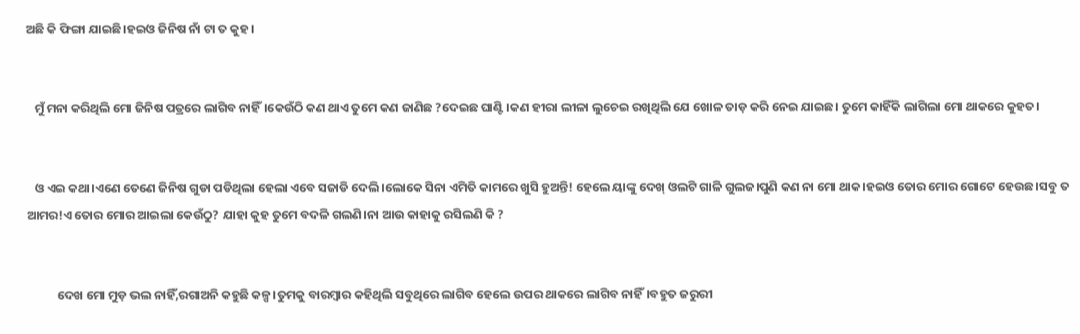ଅଛି କି ଫିଙ୍ଗା ଯାଇଛି।ହଇଓ ଜିନିଷ ନାଁ ଟା ତ କୁହ।


   ମୁଁ ମନା କରିଥିଲି ମୋ ଜିନିଷ ପତ୍ରରେ ଲାଗିବ ନାହିଁ।କେଉଁଠି କଣ ଥାଏ ତୁମେ କଣ ଜାଣିଛ ?ଦେଇଛ ଘାଣ୍ଟି।କଣ ହୀରା ଲୀଳା ଲୁଚେଇ ରଖିଥିଲି ଯେ ଖୋଳ ତାଡ଼ କରି ନେଇ ଯାଇଛ। ତୁମେ କାହିଁକି ଲାଗିଲା ମୋ ଥାକରେ କୁହତ।


   ଓ ଏଇ କଥା।ଏଣେ ତେଣେ ଜିନିଷ ଗୁଡା ପଡିଥିଲା ହେଲା ଏବେ ସଜାଡି ଦେଲି।ଲୋକେ ସିନା ଏମିତି କାମରେ ଖୁସି ହୁଅନ୍ତି! ହେଲେ ୟାଙ୍କୁ ଦେଖ୍ ଓଲଟି ଗାଳି ଗୁଲଜ।ପୁଣି କଣ ନା ମୋ ଥାକ।ହଇଓ ତୋର ମୋର ଗୋଟେ ହେଉଛ।ସବୁ ତ ଆମର!ଏ ତୋର ମୋର ଆଇଲା କେଉଁଠୁ? ଯାହା କୁହ ତୁମେ ବଦଳି ଗଲଣି।ନା ଆଉ କାହାକୁ ରସିଲଣି କି ?


           ଦେଖ ମୋ ମୁଡ଼ ଭଲ ନାହିଁ,ରଗାଅନି କହୁଛି କଳ୍ପ।ତୁମକୁ ବାରମ୍ବାର କହିଥିଲି ସବୁଥିରେ ଲାଗିବ ହେଲେ ଉପର ଥାକରେ ଲାଗିବ ନାହିଁ।ବହୁତ ଜରୁରୀ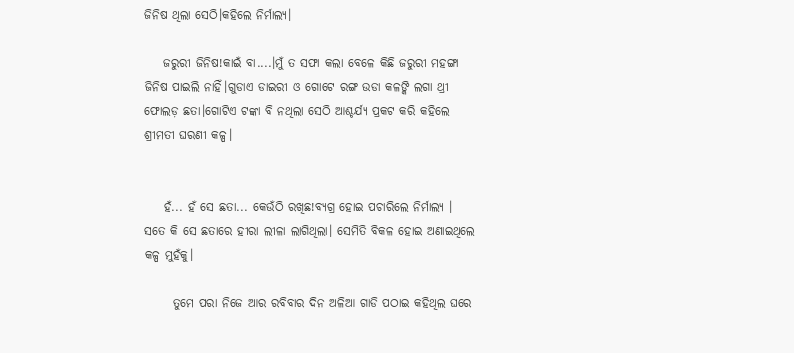ଜିନିଷ ଥିଲା ସେଠି।କହିଲେ ନିର୍ମାଲ୍ୟ।

    ଜରୁରୀ ଜିନିଷ!କାଇଁ ବା....।ମୁଁ ତ ସଫା କଲା ବେଳେ କିଛି ଜରୁରୀ ମହଙ୍ଗା ଜିନିଷ ପାଇଲି ନାହିଁ।ଗୁଡାଏ ଡାଇରୀ ଓ ଗୋଟେ ରଙ୍ଗ ଉଡା କଳଙ୍କି ଲଗା ଥ୍ରୀ ଫୋଲଡ଼ ଛତା।ଗୋଟିଏ ଟଙ୍କା ବି ନଥିଲା ସେଠି ଆଶ୍ଚର୍ଯ୍ୟ ପ୍ରକଟ କରି କହିଲେ ଶ୍ରୀମତୀ ଘରଣୀ କଳ୍ପ।


    ହଁ... ହଁ ସେ ଛତା... କେଉଁଠି ରଖିଛ!ବ୍ୟଗ୍ର ହୋଇ ପଚାରିଲେ ନିର୍ମାଲ୍ୟ । ସତେ କି ସେ ଛତାରେ ହୀରା ଲୀଳା ଲାଗିଥିଲା। ସେମିତି ବିକଳ ହୋଇ ଅଣାଇଥିଲେ କଳ୍ପ ମୁହଁକୁ।

      ତୁମେ ପରା ନିଜେ ଆର ରବିବାର ଦିନ ଅଳିଆ ଗାଡି ପଠାଇ କହିଥିଲ ଘରେ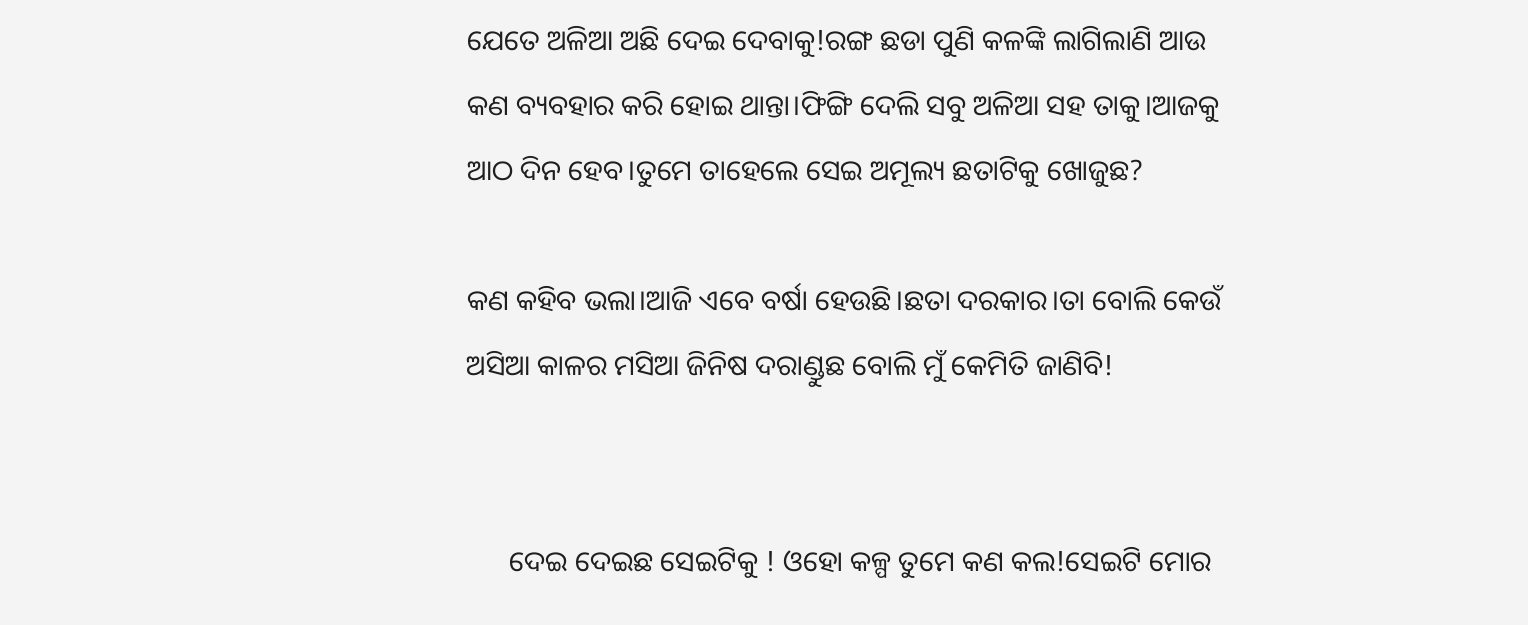ଯେତେ ଅଳିଆ ଅଛି ଦେଇ ଦେବାକୁ!ରଙ୍ଗ ଛଡା ପୁଣି କଳଙ୍କି ଲାଗିଲାଣି ଆଉ କଣ ବ୍ୟବହାର କରି ହୋଇ ଥାନ୍ତା।ଫିଙ୍ଗି ଦେଲି ସବୁ ଅଳିଆ ସହ ତାକୁ।ଆଜକୁ ଆଠ ଦିନ ହେବ।ତୁମେ ତାହେଲେ ସେଇ ଅମୂଲ୍ୟ ଛତାଟିକୁ ଖୋଜୁଛ?

କଣ କହିବ ଭଲା।ଆଜି ଏବେ ବର୍ଷା ହେଉଛି।ଛତା ଦରକାର।ତା ବୋଲି କେଉଁ ଅସିଆ କାଳର ମସିଆ ଜିନିଷ ଦରାଣ୍ଡୁଛ ବୋଲି ମୁଁ କେମିତି ଜାଣିବି!


      ଦେଇ ଦେଇଛ ସେଇଟିକୁ ! ଓହୋ କଳ୍ପ ତୁମେ କଣ କଲ!ସେଇଟି ମୋର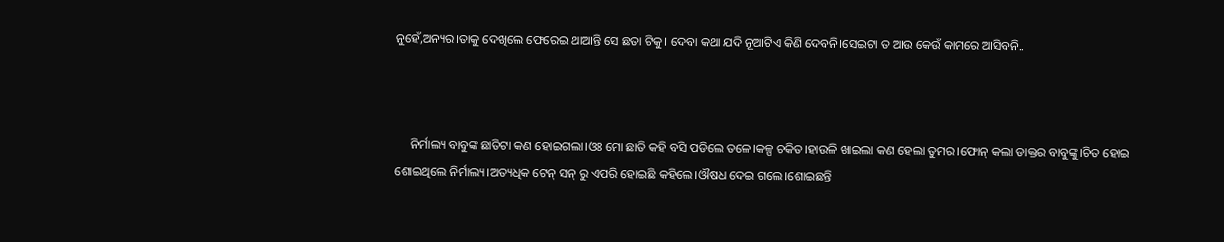ନୁହେଁ,ଅନ୍ୟର।ତାକୁ ଦେଖିଲେ ଫେରେଇ ଥାଆନ୍ତି ସେ ଛତା ଟିକୁ। ଦେବା କଥା ଯଦି ନୂଆଟିଏ କିଣି ଦେବନି।ସେଇଟା ତ ଆଉ କେଉଁ କାମରେ ଆସିବନି..



     ନିର୍ମାଲ୍ୟ ବାବୁଙ୍କ ଛାତିଟା କଣ ହୋଇଗଲା।ଓଃ ମୋ ଛାତି କହି ବସି ପଡିଲେ ତଳେ।କଳ୍ପ ଚକିତ।ହାଉଳି ଖାଇଲା କଣ ହେଲା ତୁମର।ଫୋନ୍ କଲା ଡାକ୍ତର ବାବୁଙ୍କୁ।ଚିତ ହୋଇ ଶୋଇଥିଲେ ନିର୍ମାଲ୍ୟ।ଅତ୍ୟଧିକ ଟେନ୍ ସନ୍ ରୁ ଏପରି ହୋଇଛି କହିଲେ।ଔଷଧ ଦେଇ ଗଲେ।ଶୋଇଛନ୍ତି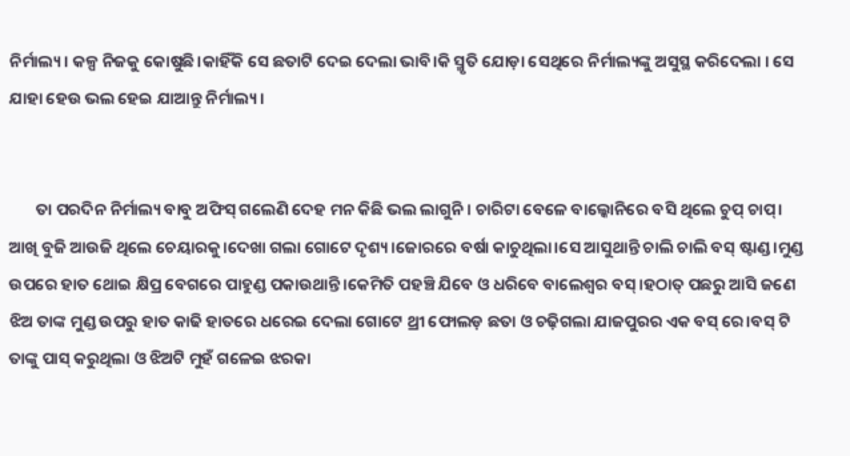ନିର୍ମାଲ୍ୟ। କଳ୍ପ ନିଜକୁ କୋଷୁଛି।କାହିଁକି ସେ ଛତାଟି ଦେଇ ଦେଲା ଭାବି।କି ସ୍ମୃତି ଯୋଡ଼ା ସେଥିରେ ନିର୍ମାଲ୍ୟଙ୍କୁ ଅସୁସ୍ଥ କରିଦେଲା । ସେ ଯାହା ହେଉ ଭଲ ହେଇ ଯାଆନ୍ତୁ ନିର୍ମାଲ୍ୟ।


       ତା ପରଦିନ ନିର୍ମାଲ୍ୟ ବାବୁ ଅଫିସ୍ ଗଲେଣି ଦେହ ମନ କିଛି ଭଲ ଲାଗୁନି। ଚାରିଟା ବେଳେ ବାଲ୍କୋନିରେ ବସି ଥିଲେ ଚୁପ୍ ଚାପ୍। ଆଖି ବୁଜି ଆଉଜି ଥିଲେ ଚେୟାରକୁ।ଦେଖା ଗଲା ଗୋଟେ ଦୃଶ୍ୟ।ଜୋରରେ ବର୍ଷା କାଚୁଥିଲା।ସେ ଆସୁଥାନ୍ତି ଚାଲି ଚାଲି ବସ୍ ଷ୍ଟାଣ୍ଡ।ମୁଣ୍ଡ ଉପରେ ହାତ ଥୋଇ କ୍ଷିପ୍ର ବେଗରେ ପାହୁଣ୍ଡ ପକାଉଥାନ୍ତି।କେମିତି ପହଞ୍ଚି ଯିବେ ଓ ଧରିବେ ବାଲେଶ୍ୱର ବସ୍।ହଠାତ୍ ପଛରୁ ଆସି ଜଣେ ଝିଅ ତାଙ୍କ ମୁଣ୍ଡ ଉପରୁ ହାତ କାଢି ହାତରେ ଧରେଇ ଦେଲା ଗୋଟେ ଥ୍ରୀ ଫୋଲଡ଼ ଛତା ଓ ଚଢ଼ିଗଲା ଯାଜପୁରର ଏକ ବସ୍ ରେ।ବସ୍ ଟି ତାଙ୍କୁ ପାସ୍ କରୁଥିଲା ଓ ଝିଅଟି ମୁହଁ ଗଳେଇ ଝରକା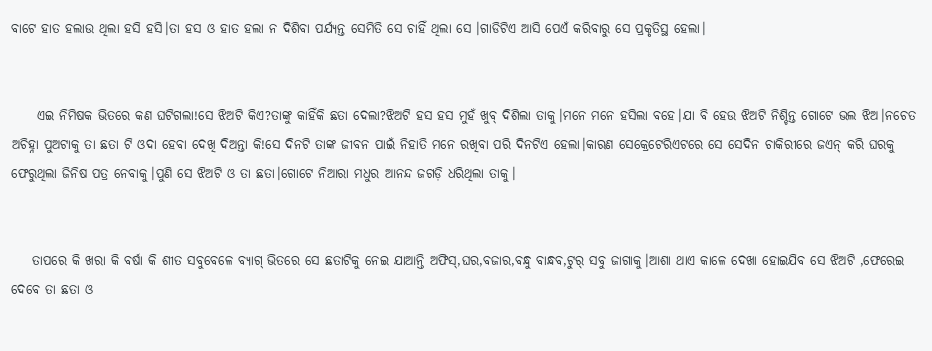ବାଟେ ହାତ ହଲାଉ ଥିଲା ହସି ହସି।ତା ହସ ଓ ହାତ ହଲା ନ ଦିଶିବା ପର୍ଯ୍ୟନ୍ତ ସେମିତି ସେ ଚାହିଁ ଥିଲା ସେ ।ଗାଡିଟିଏ ଆସି ପେଏଁ କରିବାରୁ ସେ ପ୍ରକୃତିସ୍ଥ ହେଲା।


     ଏଇ ନିମିଷକ ଭିତରେ କଣ ଘଟିଗଲା!ସେ ଝିଅଟି କିଏ?ତାଙ୍କୁ କାହିଁକି ଛତା ଦେଲା?ଝିଅଟି ହସ ହସ ମୁହଁ ଖୁବ୍ ଦିଶିଲା ତାକୁ।ମନେ ମନେ ହସିଲା ବହେ।ଯା ବି ହେଉ ଝିଅଟି ନିଶ୍ଚିନ୍ତ ଗୋଟେ ଭଲ ଝିଅ।ନଚେତ ଅଚିହ୍ନା ପୁଅଟାକୁ ତା ଛତା ଟି ଓଦା ହେବା ଦେଖି ଦିଅନ୍ତା କି!ସେ ଦିନଟି ତାଙ୍କ ଜୀବନ ପାଇଁ ନିହାତି ମନେ ରଖିବା ପରି ଦିନଟିଏ ହେଲା।କାରଣ ସେକ୍ରେଟେରିଏଟରେ ସେ ସେଦିନ ଚାକିରୀରେ ଜଏନ୍ କରି ଘରକୁ ଫେରୁଥିଲା ଜିନିଷ ପତ୍ର ନେବାକୁ।ପୁଣି ସେ ଝିଅଟି ଓ ତା ଛତା।ଗୋଟେ ନିଆରା ମଧୁର ଆନନ୍ଦ ଜଗଡ଼ି ଧରିଥିଲା ତାକୁ।


    ତାପରେ କି ଖରା କି ବର୍ଷା କି ଶୀତ ସବୁବେଳେ ବ୍ୟାଗ୍ ଭିତରେ ସେ ଛତାଟିକୁ ନେଇ ଯାଆନ୍ତି ଅଫିସ୍,ଘର,ବଜାର,ବନ୍ଧୁ ବାନ୍ଧବ,ଟୁର୍ ସବୁ ଜାଗାକୁ।ଆଶା ଥାଏ କାଳେ ଦେଖା ହୋଇଯିବ ସେ ଝିଅଟି ,ଫେରେଇ ଦେବେ ତା ଛତା ଓ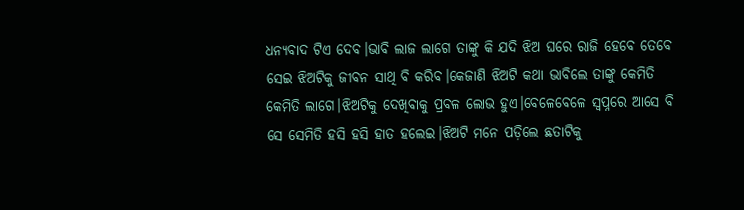ଧନ୍ୟବାଦ ଟିଏ ଦେବ।ଭାବି ଲାଜ ଲାଗେ ତାଙ୍କୁ କି ଯଦି ଝିଅ ଘରେ ରାଜି ହେବେ ତେବେ ସେଇ ଝିଅଟିକୁ ଜୀବନ ସାଥି ବି କରିବ।କେଜାଣି ଝିଅଟି କଥା ଭାବିଲେ ତାଙ୍କୁ କେମିତି କେମିତି ଲାଗେ।ଝିଅଟିକୁ ଦେଖିବାକୁ ପ୍ରବଳ ଲୋଭ ହୁଏ।ବେଳେବେଳେ ସ୍ୱପ୍ନରେ ଆସେ ବି ସେ ସେମିତି ହସି ହସି ହାତ ହଲେଇ।ଝିଅଟି ମନେ ପଡ଼ିଲେ ଛତାଟିକୁ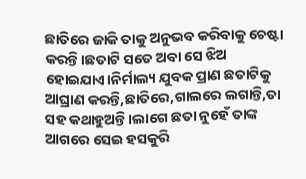ଛାତିରେ ଜାକି ତାକୁ ଅନୁଭବ କରିବାକୁ ଚେଷ୍ଟା କରନ୍ତି।ଛତାଟି ସତେ ଅବା ସେ ଝିଅ ହୋଇଯାଏ।ନିର୍ମାଲ୍ୟ ଯୁବକ ପ୍ରାଣ ଛତାଟିକୁ ଆଘ୍ରାଣ କରନ୍ତି,ଛାତିରେ,ଗାଲରେ ଲଗାନ୍ତି,ତା ସହ କଥାହୁଅନ୍ତି।ଲାଗେ ଛତା ନୁହେଁ ତାଙ୍କ ଆଗରେ ସେଇ ହସକୁରି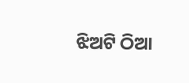ଝିଅଟି ଠିଆ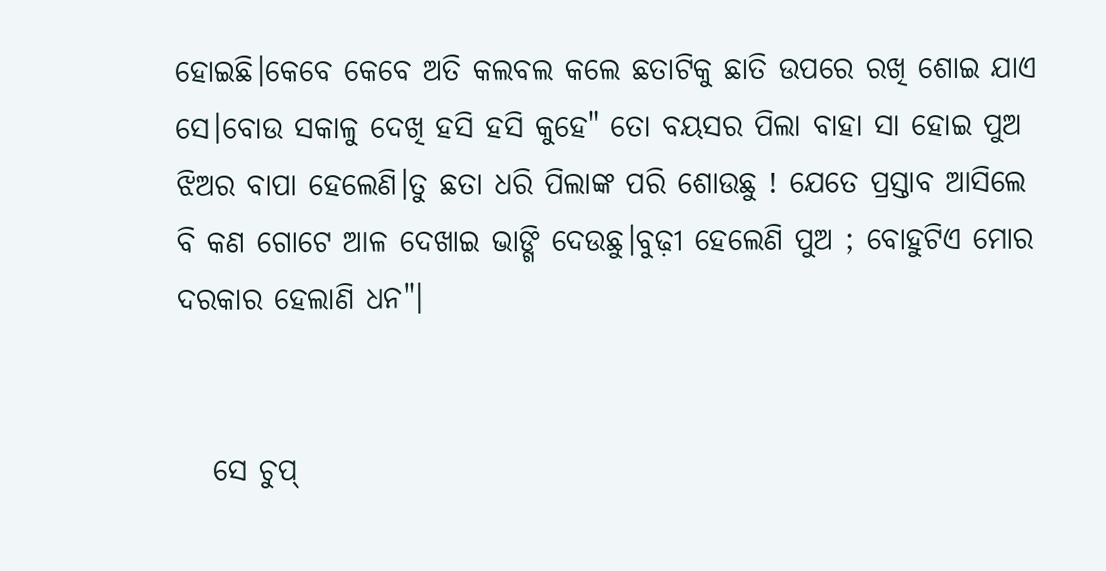ହୋଇଛି।କେବେ କେବେ ଅତି କଲବଲ କଲେ ଛତାଟିକୁ ଛାତି ଉପରେ ରଖି ଶୋଇ ଯାଏ ସେ।ବୋଉ ସକାଳୁ ଦେଖି ହସି ହସି କୁହେ" ତୋ ବୟସର ପିଲା ବାହା ସା ହୋଇ ପୁଅ ଝିଅର ବାପା ହେଲେଣି।ତୁ ଛତା ଧରି ପିଲାଙ୍କ ପରି ଶୋଉଛୁ ! ଯେତେ ପ୍ରସ୍ତାବ ଆସିଲେ ବି କଣ ଗୋଟେ ଆଳ ଦେଖାଇ ଭାଙ୍ଗି ଦେଉଛୁ।ବୁଢ଼ୀ ହେଲେଣି ପୁଅ ; ବୋହୁଟିଏ ମୋର ଦରକାର ହେଲାଣି ଧନ"।


   ସେ ଚୁପ୍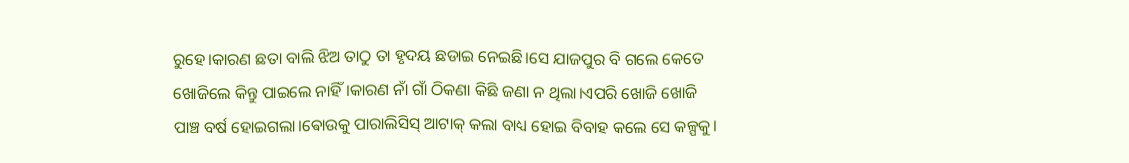ରୁହେ।କାରଣ ଛତା ବାଲି ଝିଅ ତାଠୁ ତା ହୃଦୟ ଛଡାଇ ନେଇଛି।ସେ ଯାଜପୁର ବି ଗଲେ କେତେ ଖୋଜିଲେ କିନ୍ତୁ ପାଇଲେ ନାହିଁ।କାରଣ ନାଁ ଗାଁ ଠିକଣା କିଛି ଜଣା ନ ଥିଲା।ଏପରି ଖୋଜି ଖୋଜି ପାଞ୍ଚ ବର୍ଷ ହୋଇଗଲା।ଵୋଉକୁ ପାରାଲିସିସ୍ ଆଟାକ୍ କଲା ବାଧ୍ୟ ହୋଇ ବିବାହ କଲେ ସେ କଳ୍ପକୁ।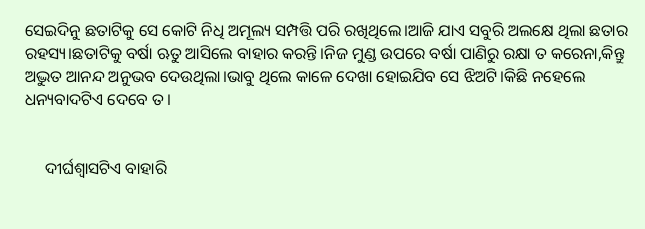ସେଇଦିନୁ ଛତାଟିକୁ ସେ କୋଟି ନିଧି ଅମୂଲ୍ୟ ସମ୍ପତ୍ତି ପରି ରଖିଥିଲେ।ଆଜି ଯାଏ ସବୁରି ଅଲକ୍ଷେ ଥିଲା ଛତାର ରହସ୍ୟ।ଛତାଟିକୁ ବର୍ଷା ଋତୁ ଆସିଲେ ବାହାର କରନ୍ତି।ନିଜ ମୁଣ୍ଡ ଉପରେ ବର୍ଷା ପାଣିରୁ ରକ୍ଷା ତ କରେନା,କିନ୍ତୁ ଅଦ୍ଭୁତ ଆନନ୍ଦ ଅନୁଭବ ଦେଉଥିଲା।ଭାବୁ ଥିଲେ କାଳେ ଦେଖା ହୋଇଯିବ ସେ ଝିଅଟି।କିଛି ନହେଲେ ଧନ୍ୟବାଦଟିଏ ଦେବେ ତ।


     ଦୀର୍ଘଶ୍ଵାସଟିଏ ବାହାରି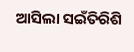ଆସିଲା ସଇଁତିରିଶି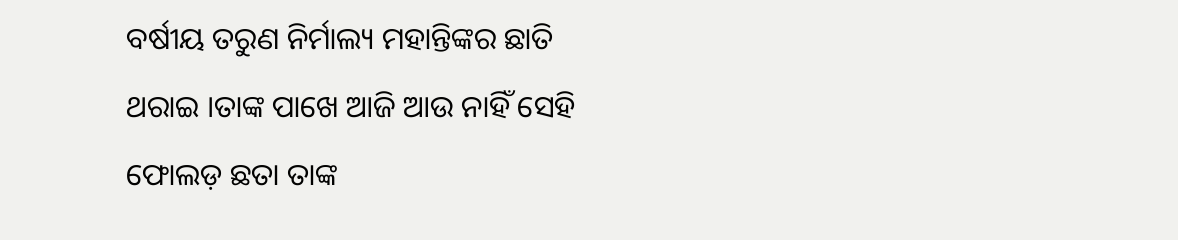ବର୍ଷୀୟ ତରୁଣ ନିର୍ମାଲ୍ୟ ମହାନ୍ତିଙ୍କର ଛାତି ଥରାଇ ।ତାଙ୍କ ପାଖେ ଆଜି ଆଉ ନାହିଁ ସେହି ଫୋଲଡ଼ ଛତା ତାଙ୍କ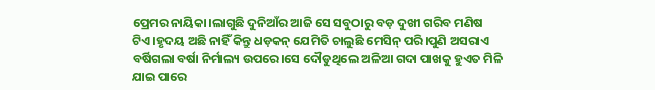ପ୍ରେମର ନାୟିକା।ଲାଗୁଛି ଦୁନିଆଁର ଆଜି ସେ ସବୁଠାରୁ ବଡ଼ ଦୁଖୀ ଗରିବ ମଣିଷ ଟିଏ।ହୃଦୟ ଅଛି ନାହିଁ କିନ୍ତୁ ଧଡ଼କନ୍ ଯେମିତି ଚାଲୁଛି ମେସିନ୍ ପରି।ପୁଣି ଅସରାଏ ବର୍ଷିଗଲା ବର୍ଷା ନିର୍ମାଲ୍ୟ ଉପରେ।ସେ ଦୌଡୁଥିଲେ ଅଳିଆ ଗଦା ପାଖକୁ ହୁଏତ ମିଳି ଯାଇ ପାରେ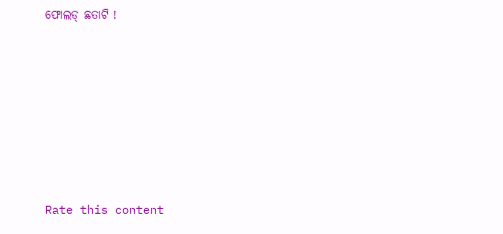ଫୋଲଡ୍ ଛତାଟି !







Rate this content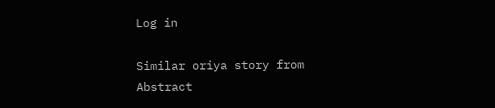Log in

Similar oriya story from Abstract